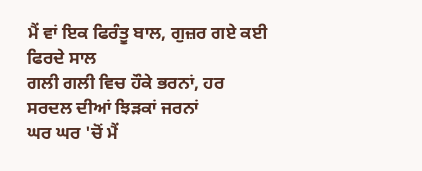ਮੈਂ ਵਾਂ ਇਕ ਫਿਰੰਤੂ ਬਾਲ, ਗੁਜ਼ਰ ਗਏ ਕਈ ਫਿਰਦੇ ਸਾਲ
ਗਲੀ ਗਲੀ ਵਿਚ ਹੌਕੇ ਭਰਨਾਂ, ਹਰ ਸਰਦਲ ਦੀਆਂ ਝਿੜਕਾਂ ਜਰਨਾਂ
ਘਰ ਘਰ 'ਚੋਂ ਮੈਂ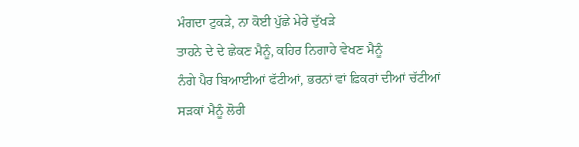ਮੰਗਦਾ ਟੁਕੜੇ, ਨਾ ਕੋਈ ਪੁੱਛੇ ਮੇਰੇ ਦੁੱਖੜੇ
ਤਾਹਨੇ ਦੇ ਦੇ ਛੇਕਣ ਮੈਨੂੰ, ਕਹਿਰ ਨਿਗਾਹੇ ਵੇਖਣ ਮੈਨੂੰ
ਨੰਗੇ ਪੈਰ ਬਿਆਈਆਂ ਫੱਟੀਆਂ, ਭਰਨਾਂ ਵਾਂ ਫ਼ਿਕਰਾਂ ਦੀਆਂ ਚੱਟੀਆਂ
ਸੜਕਾਂ ਮੈਨੂੰ ਲੋਰੀ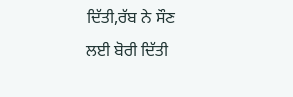ਦਿੱਤੀ,ਰੱਬ ਨੇ ਸੌਣ ਲਈ ਬੋਰੀ ਦਿੱਤੀ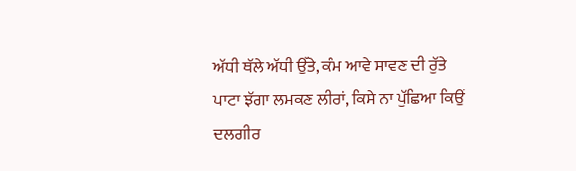ਅੱਧੀ ਥੱਲੇ ਅੱਧੀ ਉੱਤੇ, ਕੰਮ ਆਵੇ ਸਾਵਣ ਦੀ ਰੁੱਤੇ
ਪਾਟਾ ਝੱਗਾ ਲਮਕਣ ਲੀਰਾਂ, ਕਿਸੇ ਨਾ ਪੁੱਛਿਆ ਕਿਉਂ ਦਲਗੀਰ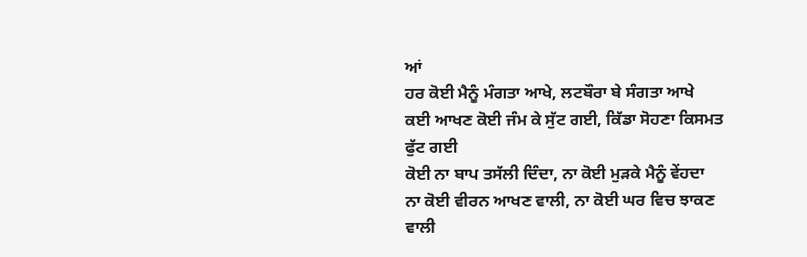ਆਂ
ਹਰ ਕੋਈ ਮੈਨੂੰ ਮੰਗਤਾ ਆਖੇ, ਲਟਬੌਰਾ ਬੇ ਸੰਗਤਾ ਆਖੇ
ਕਈ ਆਖਣ ਕੋਈ ਜੰਮ ਕੇ ਸੁੱਟ ਗਈ, ਕਿੱਡਾ ਸੋਹਣਾ ਕਿਸਮਤ ਫੁੱਟ ਗਈ
ਕੋਈ ਨਾ ਬਾਪ ਤਸੱਲੀ ਦਿੰਦਾ, ਨਾ ਕੋਈ ਮੁੜਕੇ ਮੈਨੂੰ ਵੇਂਹਦਾ
ਨਾ ਕੋਈ ਵੀਰਨ ਆਖਣ ਵਾਲੀ, ਨਾ ਕੋਈ ਘਰ ਵਿਚ ਝਾਕਣ ਵਾਲੀ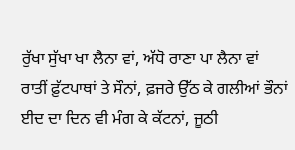ਰੁੱਖਾ ਸੁੱਖਾ ਖਾ ਲੈਨਾ ਵਾਂ, ਅੱਧੋ ਰਾਣਾ ਪਾ ਲੈਨਾ ਵਾਂ
ਰਾਤੀਂ ਫ਼ੁੱਟਪਾਥਾਂ ਤੇ ਸੌਨਾਂ, ਫ਼ਜਰੇ ਉੱਠ ਕੇ ਗਲੀਆਂ ਭੌਨਾਂ
ਈਦ ਦਾ ਦਿਨ ਵੀ ਮੰਗ ਕੇ ਕੱਟਨਾਂ, ਜੂਠੀ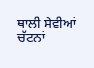ਥਾਲੀ ਸੇਵੀਆਂ ਚੱਟਨਾਂ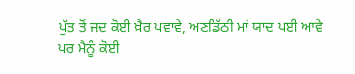ਪੁੱਤ ਤੋਂ ਜਦ ਕੋਈ ਖ਼ੈਰ ਪਵਾਵੇ, ਅਣਡਿੱਠੀ ਮਾਂ ਯਾਦ ਪਈ ਆਵੇ
ਪਰ ਮੈਨੂੰ ਕੋਈ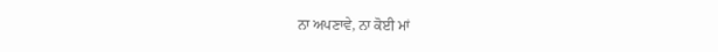ਨਾ ਅਪਣਾਵੇ, ਨਾ ਕੋਈ ਮਾਂ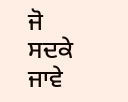ਜੋ ਸਦਕੇ ਜਾਵੇ